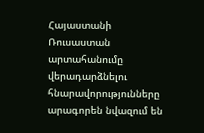Հայաստանի Ռուսաստան արտահանումը վերադարձնելու հնարավորությունները արագորեն նվազում են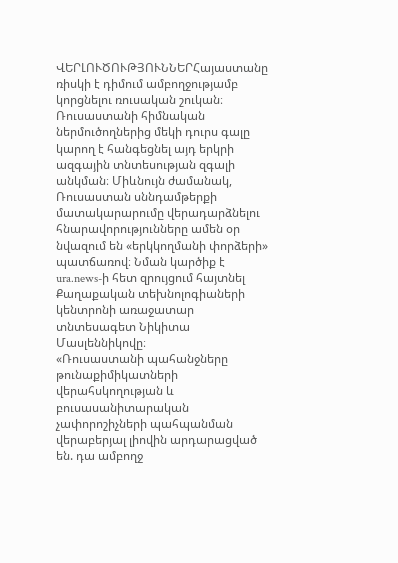ՎԵՐԼՈՒԾՈՒԹՅՈՒՆՆԵՐՀայաստանը ռիսկի է դիմում ամբողջությամբ կորցնելու ռուսական շուկան։ Ռուսաստանի հիմնական ներմուծողներից մեկի դուրս գալը կարող է հանգեցնել այդ երկրի ազգային տնտեսության զգալի անկման։ Միևնույն ժամանակ, Ռուսաստան սննդամթերքի մատակարարումը վերադարձնելու հնարավորությունները ամեն օր նվազում են «երկկողմանի փորձերի» պատճառով։ Նման կարծիք է ura.news-ի հետ զրույցում հայտնել Քաղաքական տեխնոլոգիաների կենտրոնի առաջատար տնտեսագետ Նիկիտա Մասլեննիկովը։
«Ռուսաստանի պահանջները թունաքիմիկատների վերահսկողության և բուսասանիտարական չափորոշիչների պահպանման վերաբերյալ լիովին արդարացված են. դա ամբողջ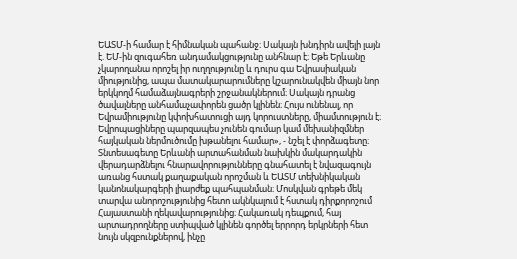ԵԱՏՄ-ի համար է հիմնական պահանջ։ Սակայն խնդիրն ավելի լայն է. ԵՄ-ին զուգահեռ անդամակցությունը անհնար է։ Եթե Երևանը չկարողանա որոշել իր ուղղությունը և դուրս գա Եվրասիական միությունից, ապա մատակարարումները կշարունակվեն միայն նոր երկկողմ համաձայնագրերի շրջանակներում։ Սակայն դրանց ծավալները անհամաչափորեն ցածր կլինեն։ Հույս ունենալ, որ Եվրամիությունը կփոխհատուցի այդ կորուստները, միամտություն է։ Եվրոպացիները պարզապես չունեն գումար կամ մեխանիզմներ հայկական ներմուծումը խթանելու համար», - նշել է փորձագետը։ Տնտեսագետը Երևանի արտահանման նախկին մակարդակին վերադարձնելու հնարավորությունները գնահատել է նվազագույն առանց հստակ քաղաքական որոշման և ԵԱՏՄ տեխնիկական կանոնակարգերի լիարժեք պահպանման։ Մոսկվան գրեթե մեկ տարվա անորոշությունից հետո ակնկալում է հստակ դիրքորոշում Հայաստանի ղեկավարությունից։ Հակառակ դեպքում, հայ արտադրողները ստիպված կլինեն գործել երրորդ երկրների հետ նույն սկզբունքներով, ինչը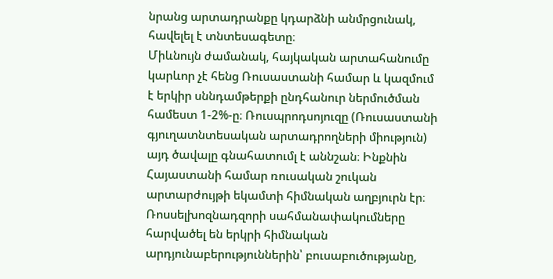նրանց արտադրանքը կդարձնի անմրցունակ, հավելել է տնտեսագետը։
Միևնույն ժամանակ, հայկական արտահանումը կարևոր չէ հենց Ռուսաստանի համար և կազմում է երկիր սննդամթերքի ընդհանուր ներմուծման համեստ 1-2%-ը։ Ռուսպրոդսոյուզը (Ռուսաստանի գյուղատնտեսական արտադրողների միություն) այդ ծավալը գնահատումլ է աննշան։ Ինքնին Հայաստանի համար ռուսական շուկան արտարժույթի եկամտի հիմնական աղբյուրն էր։ Ռոսսելխոզնադզորի սահմանափակումները հարվածել են երկրի հիմնական արդյունաբերություններին՝ բուսաբուծությանը,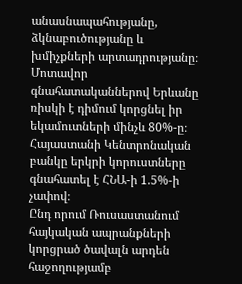անասնապահությանը, ձկնաբուծությանը և խմիչքների արտադրությանը։ Մոտավոր գնահատականներով Երևանը ռիսկի է դիմում կորցնել իր եկամուտների մինչև 80%-ը։ Հայաստանի Կենտրոնական բանկը երկրի կորուստները գնահատել է ՀՆԱ-ի 1.5%-ի չափով։
Ընդ որում Ռուսաստանում հայկական ապրանքների կորցրած ծավալն արդեն հաջողությամբ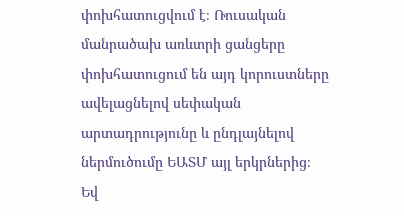փոխհատուցվում է։ Ռուսական մանրածախ առևտրի ցանցերը փոխհատուցում են այդ կորուստները ավելացնելով սեփական արտադրությունը և ընդլայնելով ներմուծումը ԵԱՏՄ այլ երկրներից։ Եվ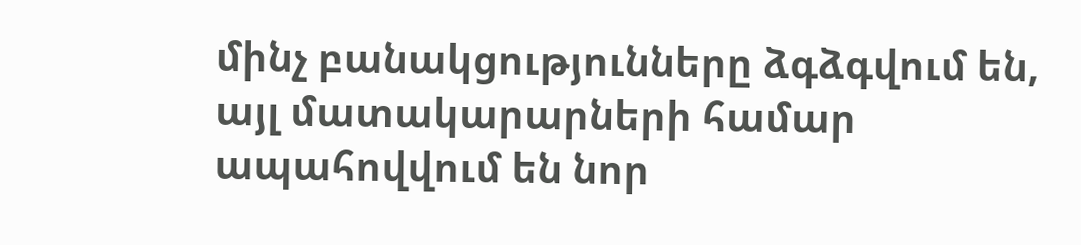մինչ բանակցությունները ձգձգվում են, այլ մատակարարների համար ապահովվում են նոր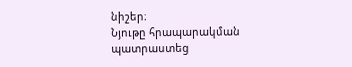նիշեր։
Նյութը հրապարակման պատրաստեց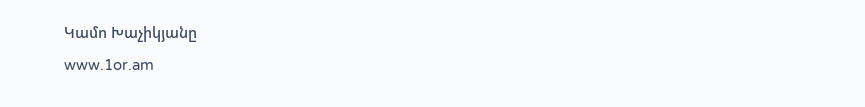Կամո Խաչիկյանը
www.1or.am